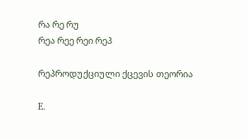რა რე რუ
რეა რეე რეი რეპ

რეპროდუქციული ქცევის თეორია

E.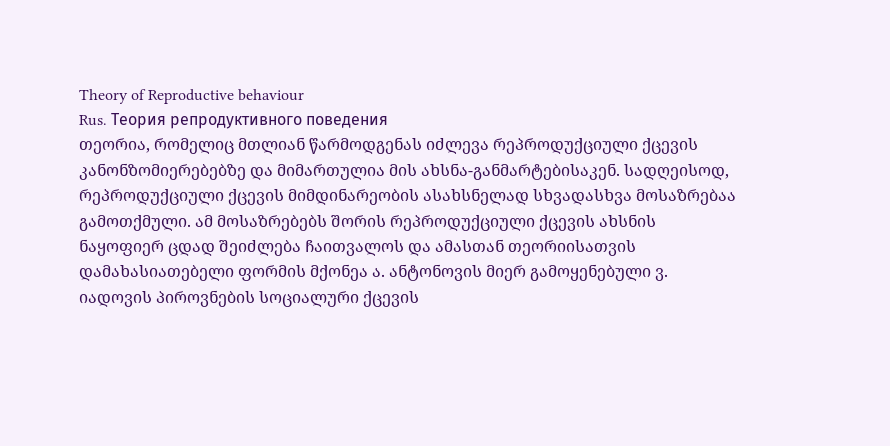Theory of Reproductive behaviour
Rus. Теория репродуктивного поведения
თეორია, რომელიც მთლიან წარმოდგენას იძლევა რეპროდუქციული ქცევის კანონზომიერებებზე და მიმართულია მის ახსნა-განმარტებისაკენ. სადღეისოდ, რეპროდუქციული ქცევის მიმდინარეობის ასახსნელად სხვადასხვა მოსაზრებაა გამოთქმული. ამ მოსაზრებებს შორის რეპროდუქციული ქცევის ახსნის ნაყოფიერ ცდად შეიძლება ჩაითვალოს და ამასთან თეორიისათვის დამახასიათებელი ფორმის მქონეა ა. ანტონოვის მიერ გამოყენებული ვ. იადოვის პიროვნების სოციალური ქცევის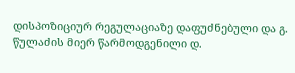დისპოზიციურ რეგულაციაზე დაფუძნებული და გ. წულაძის მიერ წარმოდგენილი დ.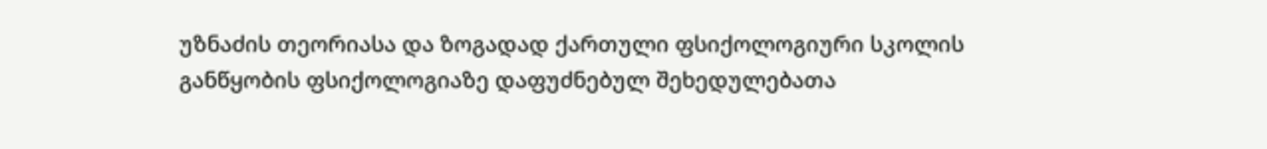უზნაძის თეორიასა და ზოგადად ქართული ფსიქოლოგიური სკოლის განწყობის ფსიქოლოგიაზე დაფუძნებულ შეხედულებათა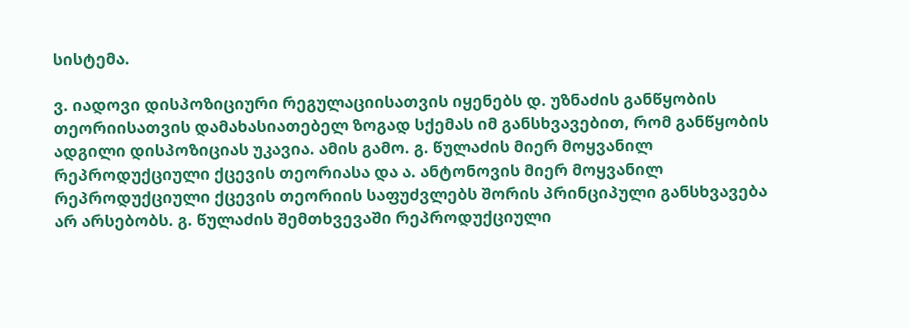სისტემა.

ვ. იადოვი დისპოზიციური რეგულაციისათვის იყენებს დ. უზნაძის განწყობის თეორიისათვის დამახასიათებელ ზოგად სქემას იმ განსხვავებით, რომ განწყობის ადგილი დისპოზიციას უკავია. ამის გამო. გ. წულაძის მიერ მოყვანილ რეპროდუქციული ქცევის თეორიასა და ა. ანტონოვის მიერ მოყვანილ რეპროდუქციული ქცევის თეორიის საფუძვლებს შორის პრინციპული განსხვავება არ არსებობს. გ. წულაძის შემთხვევაში რეპროდუქციული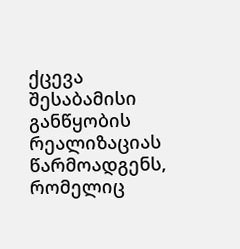ქცევა შესაბამისი განწყობის რეალიზაციას წარმოადგენს, რომელიც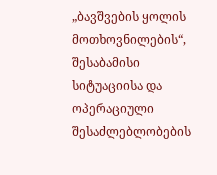„ბავშვების ყოლის მოთხოვნილების“, შესაბამისი სიტუაციისა და ოპერაციული შესაძლებლობების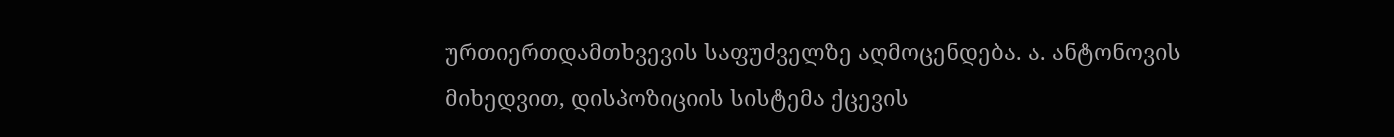ურთიერთდამთხვევის საფუძველზე აღმოცენდება. ა. ანტონოვის მიხედვით, დისპოზიციის სისტემა ქცევის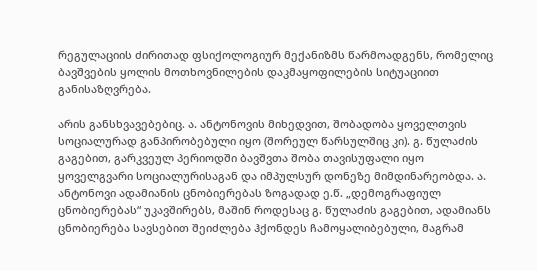რეგულაციის ძირითად ფსიქოლოგიურ მექანიზმს წარმოადგენს, რომელიც ბავშვების ყოლის მოთხოვნილების დაკმაყოფილების სიტუაციით განისაზღვრება.

არის განსხვავებებიც. ა. ანტონოვის მიხედვით, შობადობა ყოველთვის სოციალურად განპირობებული იყო (შორეულ წარსულშიც კი). გ. წულაძის გაგებით, გარკვეულ პერიოდში ბავშვთა შობა თავისუფალი იყო ყოველგვარი სოციალურისაგან და იმპულსურ დონეზე მიმდინარეობდა. ა. ანტონოვი ადამიანის ცნობიერებას ზოგადად ე.წ. „დემოგრაფიულ ცნობიერებას“ უკავშირებს, მაშინ როდესაც გ. წულაძის გაგებით, ადამიანს ცნობიერება სავსებით შეიძლება ჰქონდეს ჩამოყალიბებული, მაგრამ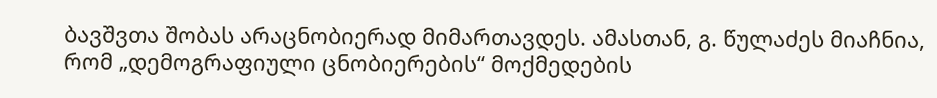ბავშვთა შობას არაცნობიერად მიმართავდეს. ამასთან, გ. წულაძეს მიაჩნია, რომ „დემოგრაფიული ცნობიერების“ მოქმედების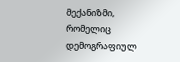მექანიზმი, რომელიც დემოგრაფიულ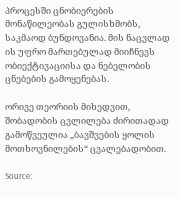პროცესში ცნობიერების მონაწილეობას გულისხმობს, საკმაოდ ბუნდოვანია. მის ნაცვლად ის უფრო მართებულად მიიჩნევს ობიექტივაციისა და ნებელობის ცნებების გამოყენებას.

ორივე თეორიის მიხედვით, შობადობის ცვლილება ძირითადად გამოწვეულია „ბავშვების ყოლის მოთხოვნილების“ ცვალებადობით.

Source: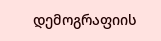დემოგრაფიის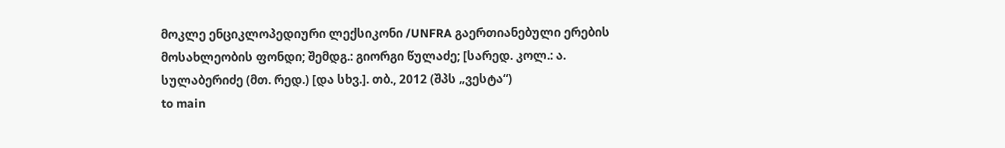მოკლე ენციკლოპედიური ლექსიკონი /UNFRA გაერთიანებული ერების მოსახლეობის ფონდი; შემდგ.: გიორგი წულაძე; [სარედ. კოლ.: ა. სულაბერიძე (მთ. რედ.) [და სხვ.]. თბ., 2012 (შპს „ვესტა“)
to main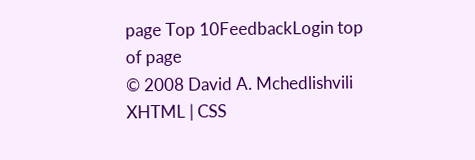page Top 10FeedbackLogin top of page
© 2008 David A. Mchedlishvili XHTML | CSS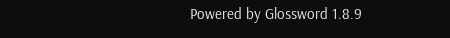Powered by Glossword 1.8.9